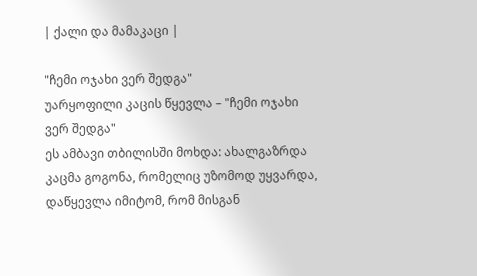| ქალი და მამაკაცი |

"ჩემი ოჯახი ვერ შედგა"
უარყოფილი კაცის წყევლა – "ჩემი ოჯახი ვერ შედგა"
ეს ამბავი თბილისში მოხდა: ახალგაზრდა კაცმა გოგონა, რომელიც უზომოდ უყვარდა, დაწყევლა იმიტომ, რომ მისგან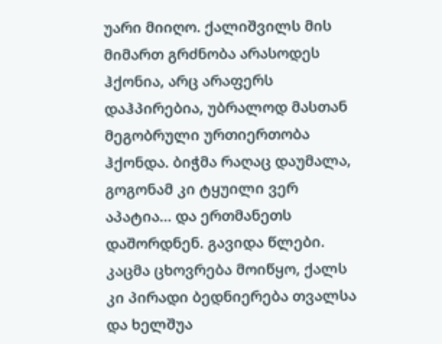უარი მიიღო. ქალიშვილს მის მიმართ გრძნობა არასოდეს ჰქონია, არც არაფერს დაჰპირებია, უბრალოდ მასთან მეგობრული ურთიერთობა ჰქონდა. ბიჭმა რაღაც დაუმალა, გოგონამ კი ტყუილი ვერ აპატია... და ერთმანეთს დაშორდნენ. გავიდა წლები. კაცმა ცხოვრება მოიწყო, ქალს კი პირადი ბედნიერება თვალსა და ხელშუა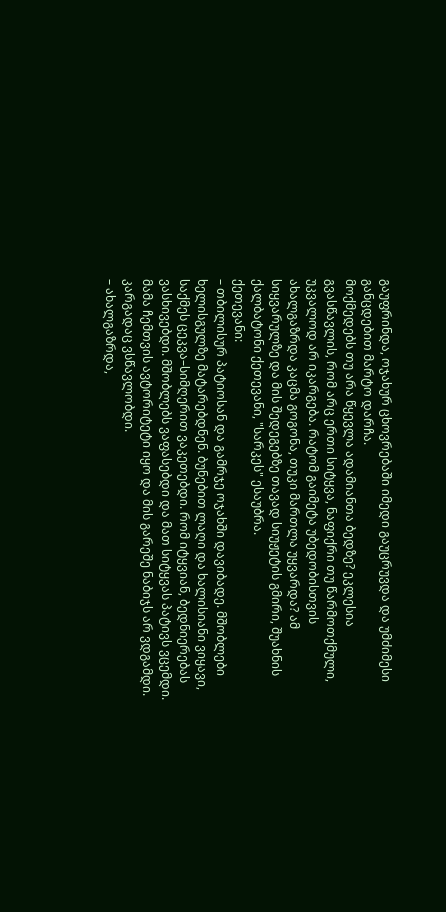გაუფრინდა, ოჯახურ ცხოვრებაში იმედი გაუცრუვდა და უმძიმესი განცდებით მარტო დარჩა.
მოქმედებს თუ არა წყევლა ადამიანთა ბედზე? ეკლესია გვასწავლის, რომ არც ერთი სიტყვა, ნაფიქრი თუ წარმოთქმული, უკვალოდ არ იკარგება. რატომ გაიმეტა უბედობისთვის ახალგაზრდა კაცმა გოგონა, თუკი მართლა უყვარდა? ამ სიყვარულზე და მის შედეგებზე თავად სიუჟეტის გმირი, შუახნის ქალბატონი ქეთევანი, "სარკეს" ესაუბრა.
ქეთევანი:
– თბილისურ პატიოსან და გამრჯე ოჯახში დავიბადე. მშობლები ხელისგულზე მატარებდნენ. ბუნებით ლაღი და ხალისიანი ვიყავი, საქმეს ცეკვა–სიმღერით ვაკეთებდი. რომ იტყვიან, ბედნიერებას ვასხივებდი. მშობლებს ვაფასებდი და მათ სიტყვას პატივს ვცემდი. მამა ჩემთვის ავტორიტეტი იყო და მის გარეშე ნაბიჯს არ ვდგამდი. კარგადაც ვსწავლობდი.
– ახალგაზრდა,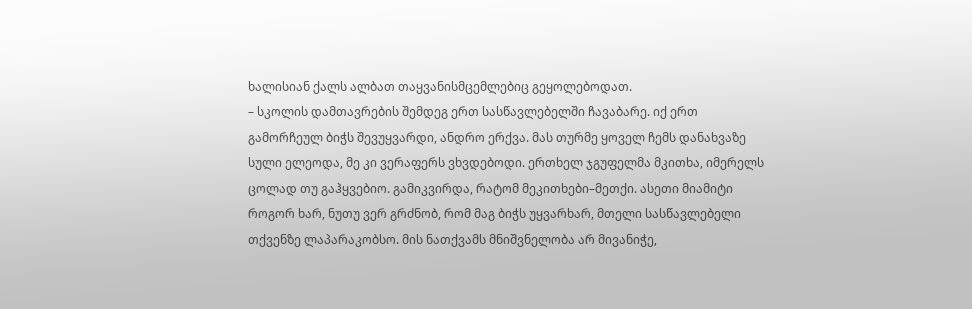ხალისიან ქალს ალბათ თაყვანისმცემლებიც გეყოლებოდათ.
– სკოლის დამთავრების შემდეგ ერთ სასწავლებელში ჩავაბარე. იქ ერთ გამორჩეულ ბიჭს შევუყვარდი, ანდრო ერქვა. მას თურმე ყოველ ჩემს დანახვაზე სული ელეოდა, მე კი ვერაფერს ვხვდებოდი. ერთხელ ჯგუფელმა მკითხა, იმერელს ცოლად თუ გაჰყვებიო. გამიკვირდა, რატომ მეკითხები–მეთქი. ასეთი მიამიტი როგორ ხარ, ნუთუ ვერ გრძნობ, რომ მაგ ბიჭს უყვარხარ, მთელი სასწავლებელი თქვენზე ლაპარაკობსო. მის ნათქვამს მნიშვნელობა არ მივანიჭე,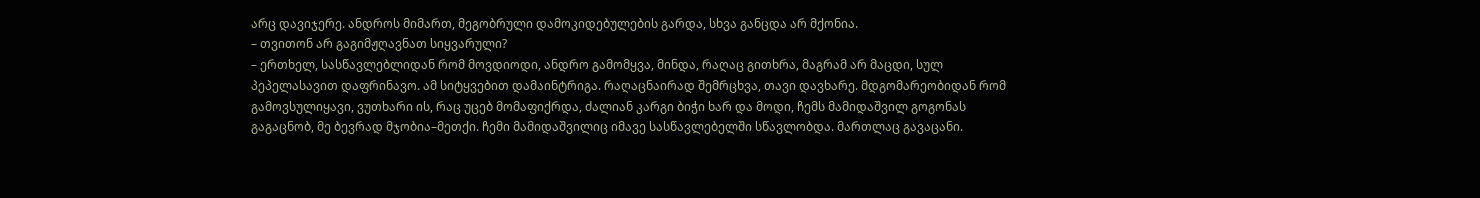არც დავიჯერე. ანდროს მიმართ, მეგობრული დამოკიდებულების გარდა, სხვა განცდა არ მქონია.
– თვითონ არ გაგიმჟღავნათ სიყვარული?
– ერთხელ, სასწავლებლიდან რომ მოვდიოდი, ანდრო გამომყვა, მინდა, რაღაც გითხრა, მაგრამ არ მაცდი, სულ პეპელასავით დაფრინავო. ამ სიტყვებით დამაინტრიგა. რაღაცნაირად შემრცხვა, თავი დავხარე. მდგომარეობიდან რომ გამოვსულიყავი, ვუთხარი ის, რაც უცებ მომაფიქრდა, ძალიან კარგი ბიჭი ხარ და მოდი, ჩემს მამიდაშვილ გოგონას გაგაცნობ, მე ბევრად მჯობია–მეთქი. ჩემი მამიდაშვილიც იმავე სასწავლებელში სწავლობდა. მართლაც გავაცანი.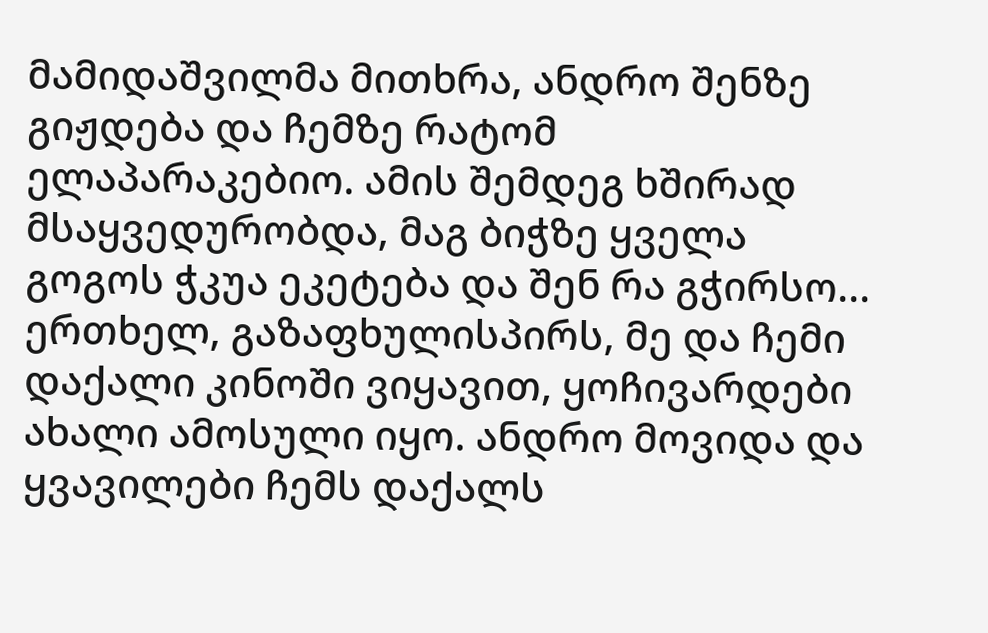მამიდაშვილმა მითხრა, ანდრო შენზე გიჟდება და ჩემზე რატომ ელაპარაკებიო. ამის შემდეგ ხშირად მსაყვედურობდა, მაგ ბიჭზე ყველა გოგოს ჭკუა ეკეტება და შენ რა გჭირსო...
ერთხელ, გაზაფხულისპირს, მე და ჩემი დაქალი კინოში ვიყავით, ყოჩივარდები ახალი ამოსული იყო. ანდრო მოვიდა და ყვავილები ჩემს დაქალს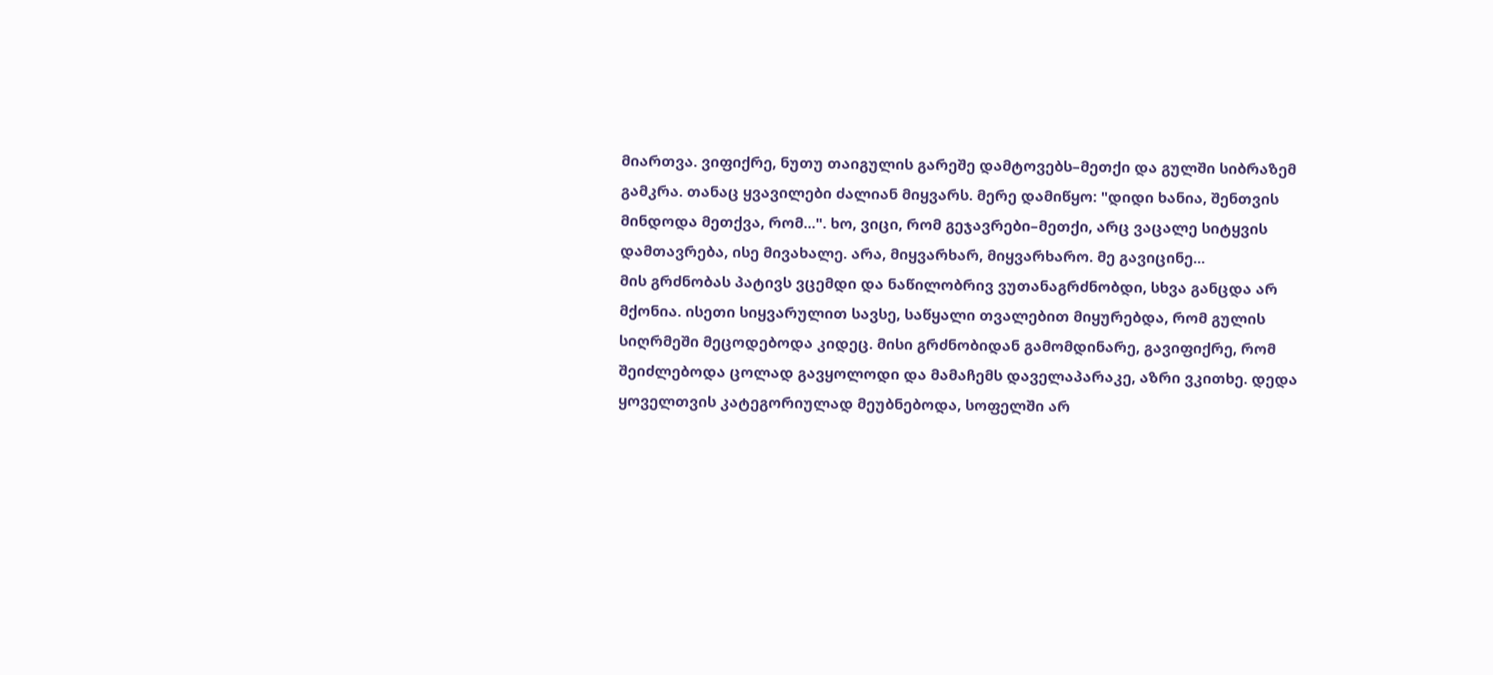მიართვა. ვიფიქრე, ნუთუ თაიგულის გარეშე დამტოვებს–მეთქი და გულში სიბრაზემ გამკრა. თანაც ყვავილები ძალიან მიყვარს. მერე დამიწყო: "დიდი ხანია, შენთვის მინდოდა მეთქვა, რომ...". ხო, ვიცი, რომ გეჯავრები–მეთქი, არც ვაცალე სიტყვის დამთავრება, ისე მივახალე. არა, მიყვარხარ, მიყვარხარო. მე გავიცინე...
მის გრძნობას პატივს ვცემდი და ნაწილობრივ ვუთანაგრძნობდი, სხვა განცდა არ მქონია. ისეთი სიყვარულით სავსე, საწყალი თვალებით მიყურებდა, რომ გულის სიღრმეში მეცოდებოდა კიდეც. მისი გრძნობიდან გამომდინარე, გავიფიქრე, რომ შეიძლებოდა ცოლად გავყოლოდი და მამაჩემს დაველაპარაკე, აზრი ვკითხე. დედა ყოველთვის კატეგორიულად მეუბნებოდა, სოფელში არ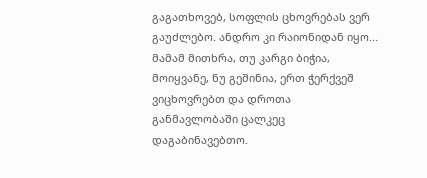გაგათხოვებ, სოფლის ცხოვრებას ვერ გაუძლებო. ანდრო კი რაიონიდან იყო... მამამ მითხრა, თუ კარგი ბიჭია, მოიყვანე, ნუ გეშინია, ერთ ჭერქვეშ ვიცხოვრებთ და დროთა განმავლობაში ცალკეც დაგაბინავებთო.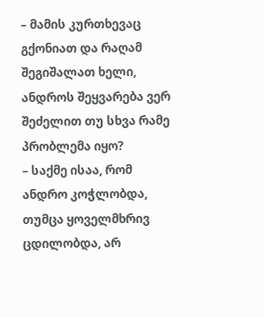– მამის კურთხევაც გქონიათ და რაღამ შეგიშალათ ხელი, ანდროს შეყვარება ვერ შეძელით თუ სხვა რამე პრობლემა იყო?
– საქმე ისაა, რომ ანდრო კოჭლობდა, თუმცა ყოველმხრივ ცდილობდა, არ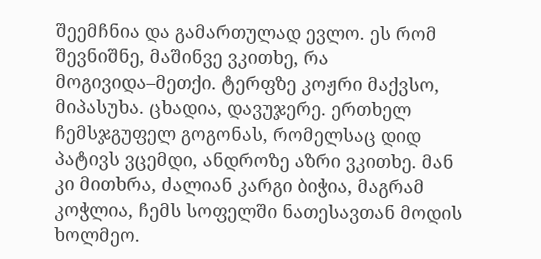შეემჩნია და გამართულად ევლო. ეს რომ შევნიშნე, მაშინვე ვკითხე, რა მოგივიდა–მეთქი. ტერფზე კოჟრი მაქვსო, მიპასუხა. ცხადია, დავუჯერე. ერთხელ ჩემსჯგუფელ გოგონას, რომელსაც დიდ პატივს ვცემდი, ანდროზე აზრი ვკითხე. მან კი მითხრა, ძალიან კარგი ბიჭია, მაგრამ კოჭლია, ჩემს სოფელში ნათესავთან მოდის ხოლმეო.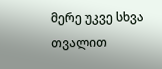მერე უკვე სხვა თვალით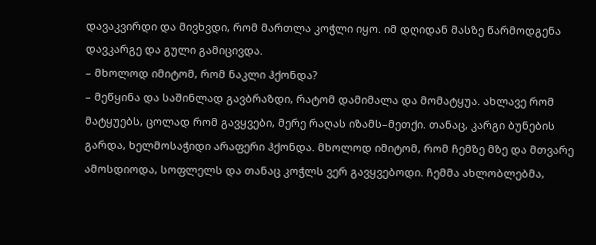დავაკვირდი და მივხვდი, რომ მართლა კოჭლი იყო. იმ დღიდან მასზე წარმოდგენა დავკარგე და გული გამიცივდა.
– მხოლოდ იმიტომ, რომ ნაკლი ჰქონდა?
– მეწყინა და საშინლად გავბრაზდი, რატომ დამიმალა და მომატყუა. ახლავე რომ მატყუებს, ცოლად რომ გავყვები, მერე რაღას იზამს–მეთქი. თანაც, კარგი ბუნების გარდა, ხელმოსაჭიდი არაფერი ჰქონდა. მხოლოდ იმიტომ, რომ ჩემზე მზე და მთვარე ამოსდიოდა, სოფლელს და თანაც კოჭლს ვერ გავყვებოდი. ჩემმა ახლობლებმა,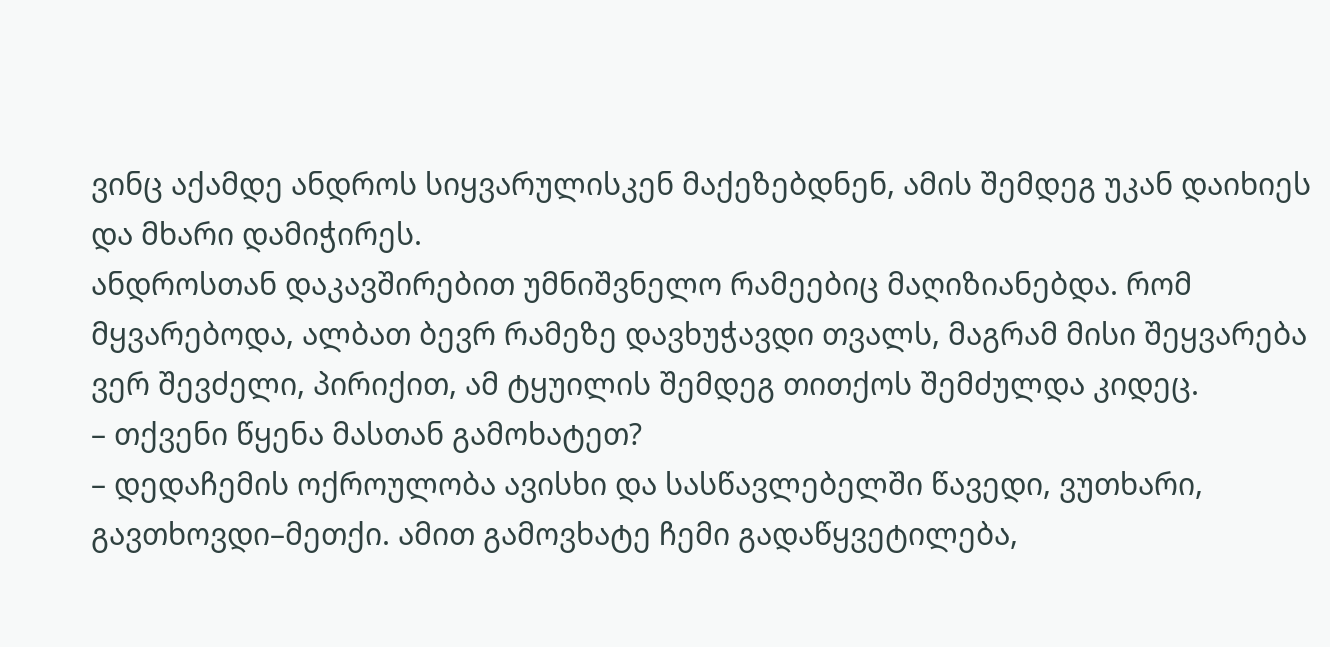ვინც აქამდე ანდროს სიყვარულისკენ მაქეზებდნენ, ამის შემდეგ უკან დაიხიეს და მხარი დამიჭირეს.
ანდროსთან დაკავშირებით უმნიშვნელო რამეებიც მაღიზიანებდა. რომ მყვარებოდა, ალბათ ბევრ რამეზე დავხუჭავდი თვალს, მაგრამ მისი შეყვარება ვერ შევძელი, პირიქით, ამ ტყუილის შემდეგ თითქოს შემძულდა კიდეც.
– თქვენი წყენა მასთან გამოხატეთ?
– დედაჩემის ოქროულობა ავისხი და სასწავლებელში წავედი, ვუთხარი, გავთხოვდი–მეთქი. ამით გამოვხატე ჩემი გადაწყვეტილება,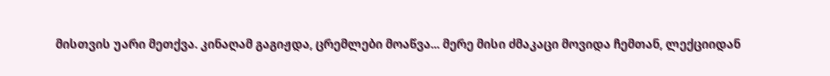მისთვის უარი მეთქვა. კინაღამ გაგიჟდა, ცრემლები მოაწვა... მერე მისი ძმაკაცი მოვიდა ჩემთან, ლექციიდან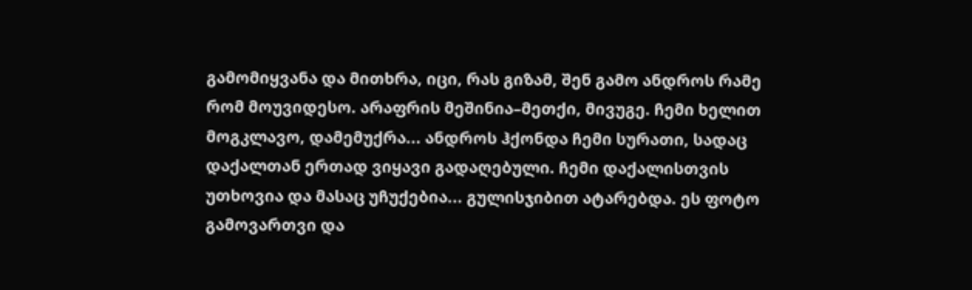გამომიყვანა და მითხრა, იცი, რას გიზამ, შენ გამო ანდროს რამე რომ მოუვიდესო. არაფრის მეშინია–მეთქი, მივუგე. ჩემი ხელით მოგკლავო, დამემუქრა... ანდროს ჰქონდა ჩემი სურათი, სადაც დაქალთან ერთად ვიყავი გადაღებული. ჩემი დაქალისთვის უთხოვია და მასაც უჩუქებია... გულისჯიბით ატარებდა. ეს ფოტო გამოვართვი და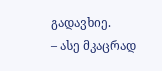გადავხიე.
– ასე მკაცრად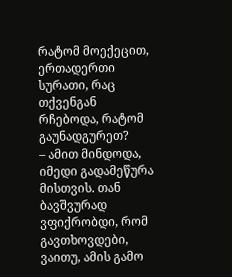რატომ მოექეცით, ერთადერთი სურათი, რაც თქვენგან რჩებოდა, რატომ გაუნადგურეთ?
– ამით მინდოდა, იმედი გადამეწურა მისთვის. თან ბავშვურად ვფიქრობდი, რომ გავთხოვდები, ვაითუ, ამის გამო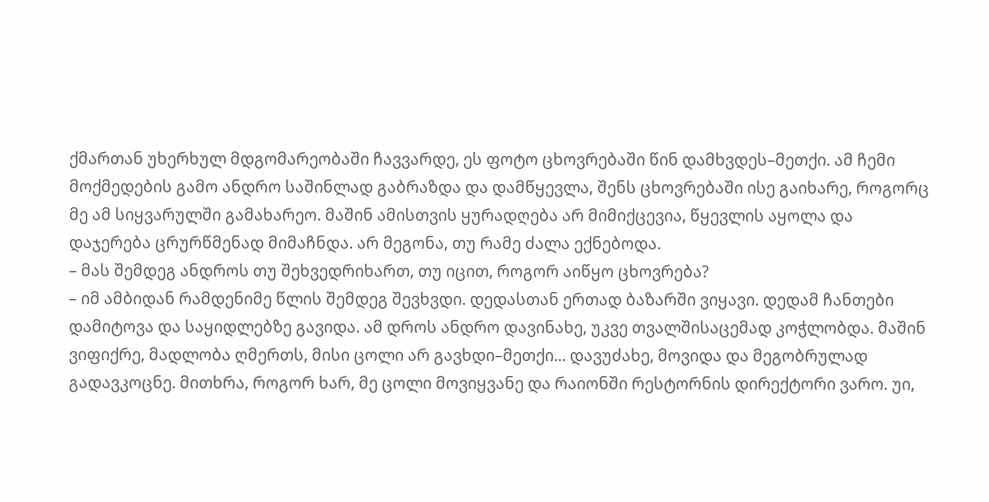ქმართან უხერხულ მდგომარეობაში ჩავვარდე, ეს ფოტო ცხოვრებაში წინ დამხვდეს–მეთქი. ამ ჩემი მოქმედების გამო ანდრო საშინლად გაბრაზდა და დამწყევლა, შენს ცხოვრებაში ისე გაიხარე, როგორც მე ამ სიყვარულში გამახარეო. მაშინ ამისთვის ყურადღება არ მიმიქცევია, წყევლის აყოლა და დაჯერება ცრურწმენად მიმაჩნდა. არ მეგონა, თუ რამე ძალა ექნებოდა.
– მას შემდეგ ანდროს თუ შეხვედრიხართ, თუ იცით, როგორ აიწყო ცხოვრება?
– იმ ამბიდან რამდენიმე წლის შემდეგ შევხვდი. დედასთან ერთად ბაზარში ვიყავი. დედამ ჩანთები დამიტოვა და საყიდლებზე გავიდა. ამ დროს ანდრო დავინახე, უკვე თვალშისაცემად კოჭლობდა. მაშინ ვიფიქრე, მადლობა ღმერთს, მისი ცოლი არ გავხდი–მეთქი... დავუძახე, მოვიდა და მეგობრულად გადავკოცნე. მითხრა, როგორ ხარ, მე ცოლი მოვიყვანე და რაიონში რესტორნის დირექტორი ვარო. უი,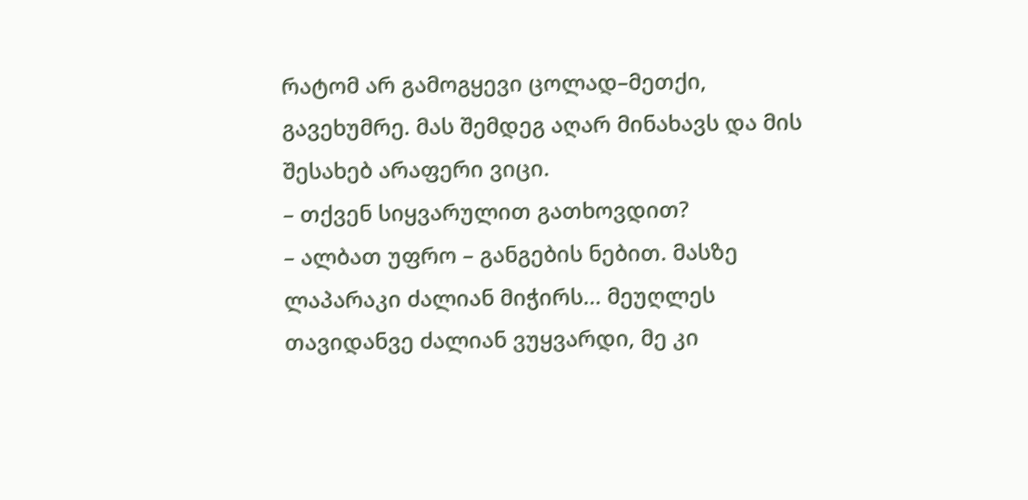რატომ არ გამოგყევი ცოლად–მეთქი, გავეხუმრე. მას შემდეგ აღარ მინახავს და მის შესახებ არაფერი ვიცი.
– თქვენ სიყვარულით გათხოვდით?
– ალბათ უფრო – განგების ნებით. მასზე ლაპარაკი ძალიან მიჭირს... მეუღლეს თავიდანვე ძალიან ვუყვარდი, მე კი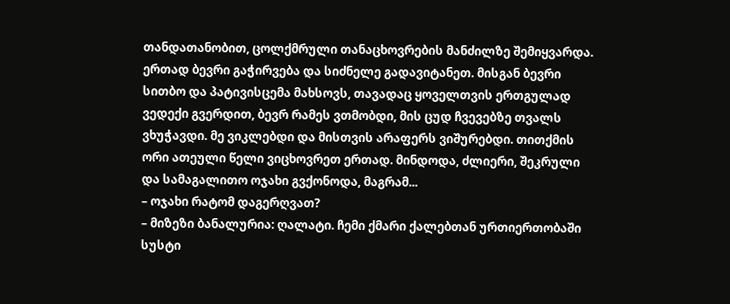თანდათანობით, ცოლქმრული თანაცხოვრების მანძილზე შემიყვარდა. ერთად ბევრი გაჭირვება და სიძნელე გადავიტანეთ. მისგან ბევრი სითბო და პატივისცემა მახსოვს, თავადაც ყოველთვის ერთგულად ვედექი გვერდით, ბევრ რამეს ვთმობდი, მის ცუდ ჩვევებზე თვალს ვხუჭავდი. მე ვიკლებდი და მისთვის არაფერს ვიშურებდი. თითქმის ორი ათეული წელი ვიცხოვრეთ ერთად. მინდოდა, ძლიერი, შეკრული და სამაგალითო ოჯახი გვქონოდა, მაგრამ...
– ოჯახი რატომ დაგერღვათ?
– მიზეზი ბანალურია: ღალატი. ჩემი ქმარი ქალებთან ურთიერთობაში სუსტი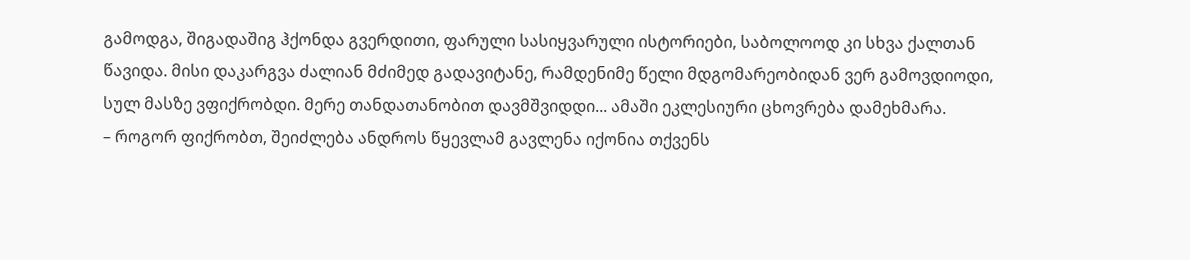გამოდგა, შიგადაშიგ ჰქონდა გვერდითი, ფარული სასიყვარული ისტორიები, საბოლოოდ კი სხვა ქალთან წავიდა. მისი დაკარგვა ძალიან მძიმედ გადავიტანე, რამდენიმე წელი მდგომარეობიდან ვერ გამოვდიოდი, სულ მასზე ვფიქრობდი. მერე თანდათანობით დავმშვიდდი... ამაში ეკლესიური ცხოვრება დამეხმარა.
– როგორ ფიქრობთ, შეიძლება ანდროს წყევლამ გავლენა იქონია თქვენს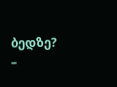ბედზე?
–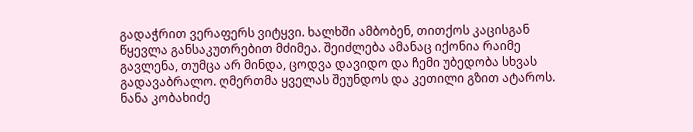გადაჭრით ვერაფერს ვიტყვი. ხალხში ამბობენ, თითქოს კაცისგან წყევლა განსაკუთრებით მძიმეა. შეიძლება ამანაც იქონია რაიმე გავლენა, თუმცა არ მინდა, ცოდვა დავიდო და ჩემი უბედობა სხვას გადავაბრალო. ღმერთმა ყველას შეუნდოს და კეთილი გზით ატაროს.
ნანა კობახიძე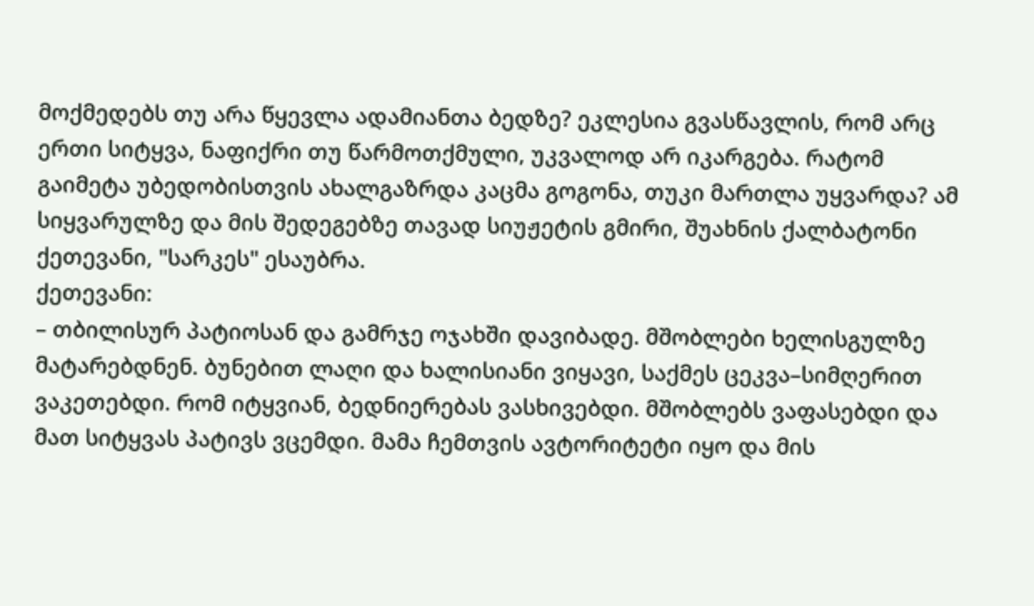მოქმედებს თუ არა წყევლა ადამიანთა ბედზე? ეკლესია გვასწავლის, რომ არც ერთი სიტყვა, ნაფიქრი თუ წარმოთქმული, უკვალოდ არ იკარგება. რატომ გაიმეტა უბედობისთვის ახალგაზრდა კაცმა გოგონა, თუკი მართლა უყვარდა? ამ სიყვარულზე და მის შედეგებზე თავად სიუჟეტის გმირი, შუახნის ქალბატონი ქეთევანი, "სარკეს" ესაუბრა.
ქეთევანი:
– თბილისურ პატიოსან და გამრჯე ოჯახში დავიბადე. მშობლები ხელისგულზე მატარებდნენ. ბუნებით ლაღი და ხალისიანი ვიყავი, საქმეს ცეკვა–სიმღერით ვაკეთებდი. რომ იტყვიან, ბედნიერებას ვასხივებდი. მშობლებს ვაფასებდი და მათ სიტყვას პატივს ვცემდი. მამა ჩემთვის ავტორიტეტი იყო და მის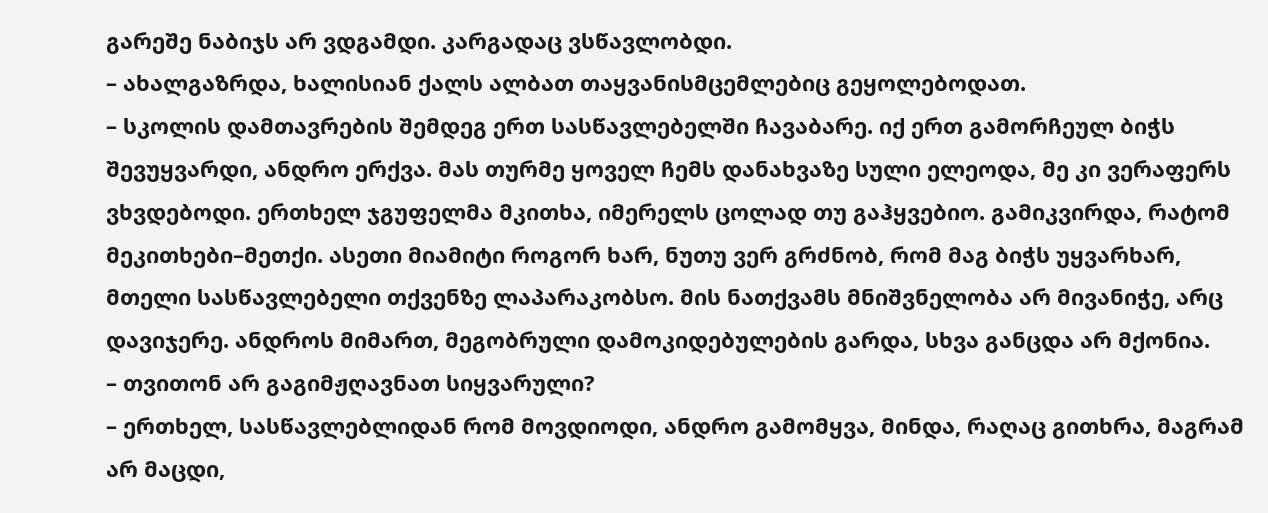გარეშე ნაბიჯს არ ვდგამდი. კარგადაც ვსწავლობდი.
– ახალგაზრდა, ხალისიან ქალს ალბათ თაყვანისმცემლებიც გეყოლებოდათ.
– სკოლის დამთავრების შემდეგ ერთ სასწავლებელში ჩავაბარე. იქ ერთ გამორჩეულ ბიჭს შევუყვარდი, ანდრო ერქვა. მას თურმე ყოველ ჩემს დანახვაზე სული ელეოდა, მე კი ვერაფერს ვხვდებოდი. ერთხელ ჯგუფელმა მკითხა, იმერელს ცოლად თუ გაჰყვებიო. გამიკვირდა, რატომ მეკითხები–მეთქი. ასეთი მიამიტი როგორ ხარ, ნუთუ ვერ გრძნობ, რომ მაგ ბიჭს უყვარხარ, მთელი სასწავლებელი თქვენზე ლაპარაკობსო. მის ნათქვამს მნიშვნელობა არ მივანიჭე, არც დავიჯერე. ანდროს მიმართ, მეგობრული დამოკიდებულების გარდა, სხვა განცდა არ მქონია.
– თვითონ არ გაგიმჟღავნათ სიყვარული?
– ერთხელ, სასწავლებლიდან რომ მოვდიოდი, ანდრო გამომყვა, მინდა, რაღაც გითხრა, მაგრამ არ მაცდი,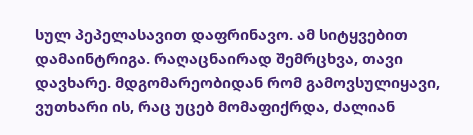სულ პეპელასავით დაფრინავო. ამ სიტყვებით დამაინტრიგა. რაღაცნაირად შემრცხვა, თავი დავხარე. მდგომარეობიდან რომ გამოვსულიყავი, ვუთხარი ის, რაც უცებ მომაფიქრდა, ძალიან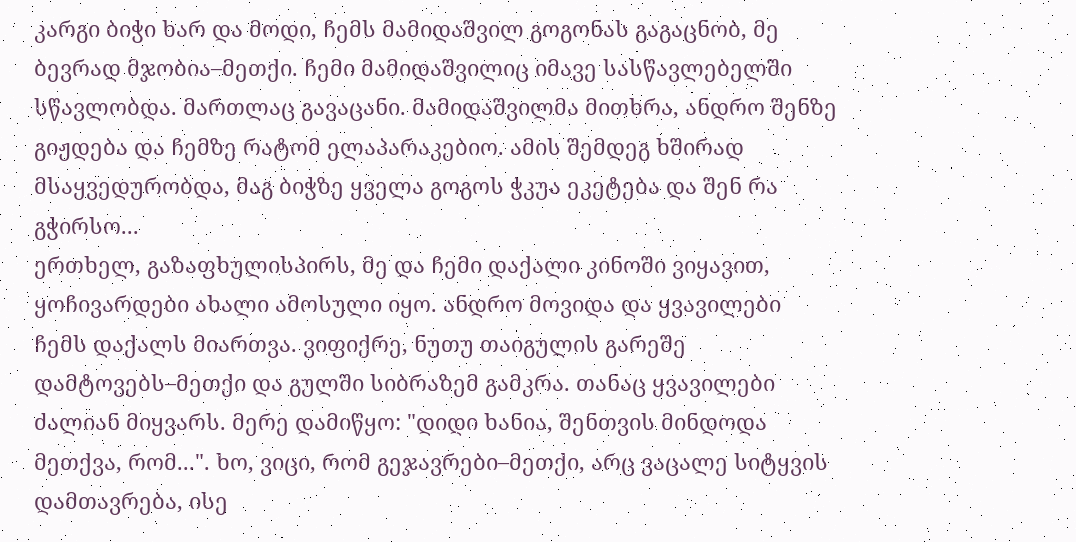კარგი ბიჭი ხარ და მოდი, ჩემს მამიდაშვილ გოგონას გაგაცნობ, მე ბევრად მჯობია–მეთქი. ჩემი მამიდაშვილიც იმავე სასწავლებელში სწავლობდა. მართლაც გავაცანი. მამიდაშვილმა მითხრა, ანდრო შენზე გიჟდება და ჩემზე რატომ ელაპარაკებიო. ამის შემდეგ ხშირად მსაყვედურობდა, მაგ ბიჭზე ყველა გოგოს ჭკუა ეკეტება და შენ რა გჭირსო...
ერთხელ, გაზაფხულისპირს, მე და ჩემი დაქალი კინოში ვიყავით, ყოჩივარდები ახალი ამოსული იყო. ანდრო მოვიდა და ყვავილები ჩემს დაქალს მიართვა. ვიფიქრე, ნუთუ თაიგულის გარეშე დამტოვებს–მეთქი და გულში სიბრაზემ გამკრა. თანაც ყვავილები ძალიან მიყვარს. მერე დამიწყო: "დიდი ხანია, შენთვის მინდოდა მეთქვა, რომ...". ხო, ვიცი, რომ გეჯავრები–მეთქი, არც ვაცალე სიტყვის დამთავრება, ისე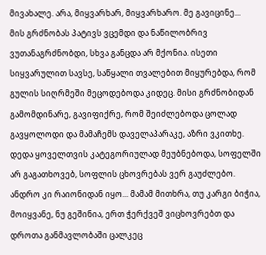მივახალე. არა, მიყვარხარ, მიყვარხარო. მე გავიცინე...
მის გრძნობას პატივს ვცემდი და ნაწილობრივ ვუთანაგრძნობდი, სხვა განცდა არ მქონია. ისეთი სიყვარულით სავსე, საწყალი თვალებით მიყურებდა, რომ გულის სიღრმეში მეცოდებოდა კიდეც. მისი გრძნობიდან გამომდინარე, გავიფიქრე, რომ შეიძლებოდა ცოლად გავყოლოდი და მამაჩემს დაველაპარაკე, აზრი ვკითხე. დედა ყოველთვის კატეგორიულად მეუბნებოდა, სოფელში არ გაგათხოვებ, სოფლის ცხოვრებას ვერ გაუძლებო. ანდრო კი რაიონიდან იყო... მამამ მითხრა, თუ კარგი ბიჭია, მოიყვანე, ნუ გეშინია, ერთ ჭერქვეშ ვიცხოვრებთ და დროთა განმავლობაში ცალკეც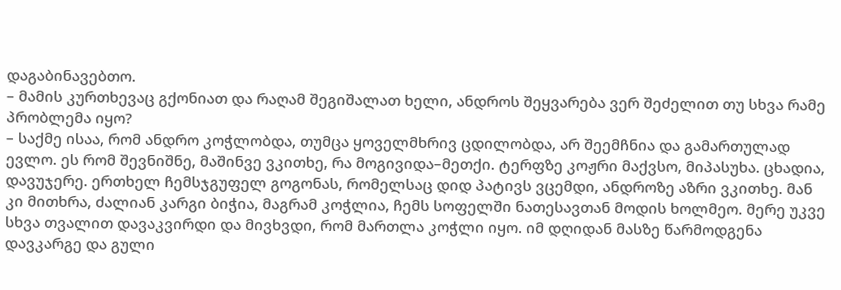დაგაბინავებთო.
– მამის კურთხევაც გქონიათ და რაღამ შეგიშალათ ხელი, ანდროს შეყვარება ვერ შეძელით თუ სხვა რამე პრობლემა იყო?
– საქმე ისაა, რომ ანდრო კოჭლობდა, თუმცა ყოველმხრივ ცდილობდა, არ შეემჩნია და გამართულად ევლო. ეს რომ შევნიშნე, მაშინვე ვკითხე, რა მოგივიდა–მეთქი. ტერფზე კოჟრი მაქვსო, მიპასუხა. ცხადია, დავუჯერე. ერთხელ ჩემსჯგუფელ გოგონას, რომელსაც დიდ პატივს ვცემდი, ანდროზე აზრი ვკითხე. მან კი მითხრა, ძალიან კარგი ბიჭია, მაგრამ კოჭლია, ჩემს სოფელში ნათესავთან მოდის ხოლმეო. მერე უკვე სხვა თვალით დავაკვირდი და მივხვდი, რომ მართლა კოჭლი იყო. იმ დღიდან მასზე წარმოდგენა დავკარგე და გული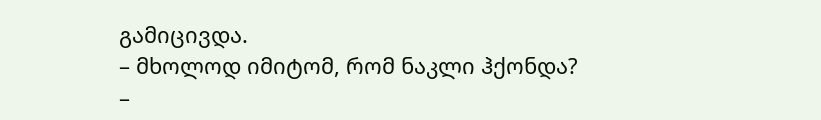გამიცივდა.
– მხოლოდ იმიტომ, რომ ნაკლი ჰქონდა?
–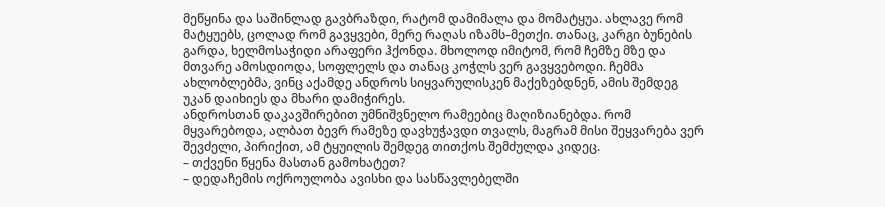მეწყინა და საშინლად გავბრაზდი, რატომ დამიმალა და მომატყუა. ახლავე რომ მატყუებს, ცოლად რომ გავყვები, მერე რაღას იზამს–მეთქი. თანაც, კარგი ბუნების გარდა, ხელმოსაჭიდი არაფერი ჰქონდა. მხოლოდ იმიტომ, რომ ჩემზე მზე და მთვარე ამოსდიოდა, სოფლელს და თანაც კოჭლს ვერ გავყვებოდი. ჩემმა ახლობლებმა, ვინც აქამდე ანდროს სიყვარულისკენ მაქეზებდნენ, ამის შემდეგ უკან დაიხიეს და მხარი დამიჭირეს.
ანდროსთან დაკავშირებით უმნიშვნელო რამეებიც მაღიზიანებდა. რომ მყვარებოდა, ალბათ ბევრ რამეზე დავხუჭავდი თვალს, მაგრამ მისი შეყვარება ვერ შევძელი, პირიქით, ამ ტყუილის შემდეგ თითქოს შემძულდა კიდეც.
– თქვენი წყენა მასთან გამოხატეთ?
– დედაჩემის ოქროულობა ავისხი და სასწავლებელში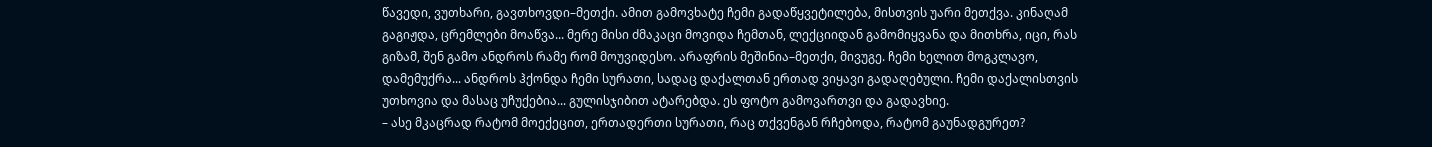წავედი, ვუთხარი, გავთხოვდი–მეთქი. ამით გამოვხატე ჩემი გადაწყვეტილება, მისთვის უარი მეთქვა. კინაღამ გაგიჟდა, ცრემლები მოაწვა... მერე მისი ძმაკაცი მოვიდა ჩემთან, ლექციიდან გამომიყვანა და მითხრა, იცი, რას გიზამ, შენ გამო ანდროს რამე რომ მოუვიდესო. არაფრის მეშინია–მეთქი, მივუგე. ჩემი ხელით მოგკლავო, დამემუქრა... ანდროს ჰქონდა ჩემი სურათი, სადაც დაქალთან ერთად ვიყავი გადაღებული. ჩემი დაქალისთვის უთხოვია და მასაც უჩუქებია... გულისჯიბით ატარებდა. ეს ფოტო გამოვართვი და გადავხიე.
– ასე მკაცრად რატომ მოექეცით, ერთადერთი სურათი, რაც თქვენგან რჩებოდა, რატომ გაუნადგურეთ?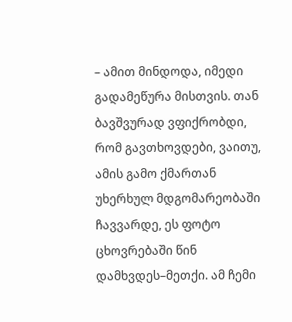– ამით მინდოდა, იმედი გადამეწურა მისთვის. თან ბავშვურად ვფიქრობდი, რომ გავთხოვდები, ვაითუ, ამის გამო ქმართან უხერხულ მდგომარეობაში ჩავვარდე, ეს ფოტო ცხოვრებაში წინ დამხვდეს–მეთქი. ამ ჩემი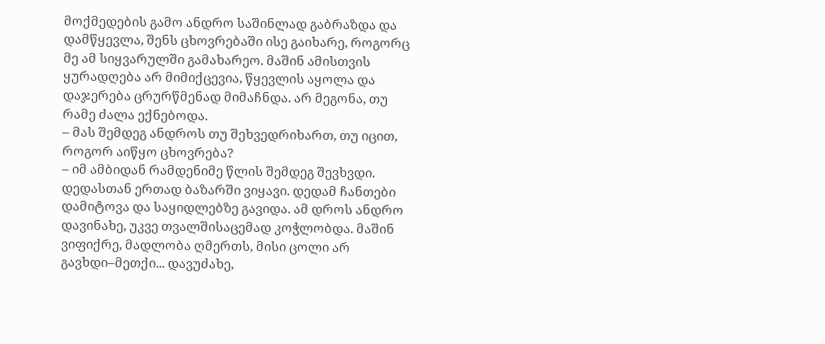მოქმედების გამო ანდრო საშინლად გაბრაზდა და დამწყევლა, შენს ცხოვრებაში ისე გაიხარე, როგორც მე ამ სიყვარულში გამახარეო. მაშინ ამისთვის ყურადღება არ მიმიქცევია, წყევლის აყოლა და დაჯერება ცრურწმენად მიმაჩნდა. არ მეგონა, თუ რამე ძალა ექნებოდა.
– მას შემდეგ ანდროს თუ შეხვედრიხართ, თუ იცით, როგორ აიწყო ცხოვრება?
– იმ ამბიდან რამდენიმე წლის შემდეგ შევხვდი. დედასთან ერთად ბაზარში ვიყავი. დედამ ჩანთები დამიტოვა და საყიდლებზე გავიდა. ამ დროს ანდრო დავინახე, უკვე თვალშისაცემად კოჭლობდა. მაშინ ვიფიქრე, მადლობა ღმერთს, მისი ცოლი არ გავხდი–მეთქი... დავუძახე,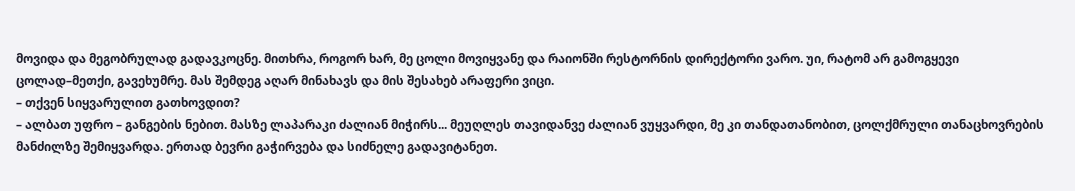მოვიდა და მეგობრულად გადავკოცნე. მითხრა, როგორ ხარ, მე ცოლი მოვიყვანე და რაიონში რესტორნის დირექტორი ვარო. უი, რატომ არ გამოგყევი ცოლად–მეთქი, გავეხუმრე. მას შემდეგ აღარ მინახავს და მის შესახებ არაფერი ვიცი.
– თქვენ სიყვარულით გათხოვდით?
– ალბათ უფრო – განგების ნებით. მასზე ლაპარაკი ძალიან მიჭირს... მეუღლეს თავიდანვე ძალიან ვუყვარდი, მე კი თანდათანობით, ცოლქმრული თანაცხოვრების მანძილზე შემიყვარდა. ერთად ბევრი გაჭირვება და სიძნელე გადავიტანეთ.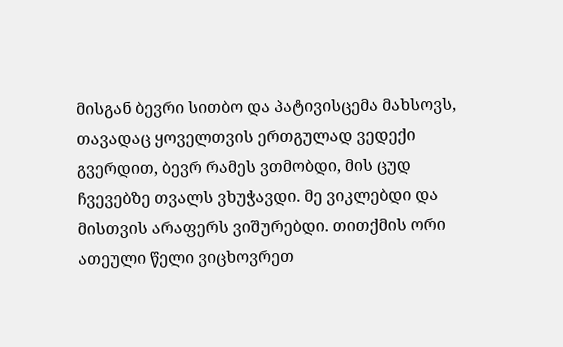მისგან ბევრი სითბო და პატივისცემა მახსოვს, თავადაც ყოველთვის ერთგულად ვედექი გვერდით, ბევრ რამეს ვთმობდი, მის ცუდ ჩვევებზე თვალს ვხუჭავდი. მე ვიკლებდი და მისთვის არაფერს ვიშურებდი. თითქმის ორი ათეული წელი ვიცხოვრეთ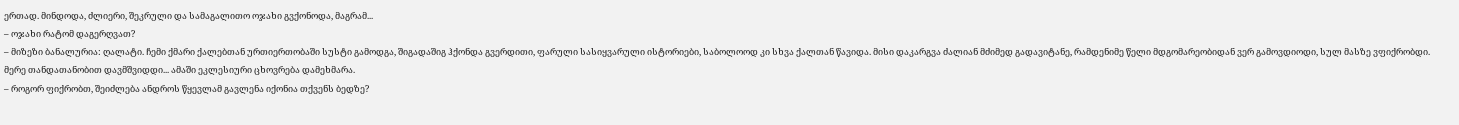ერთად. მინდოდა, ძლიერი, შეკრული და სამაგალითო ოჯახი გვქონოდა, მაგრამ...
– ოჯახი რატომ დაგერღვათ?
– მიზეზი ბანალურია: ღალატი. ჩემი ქმარი ქალებთან ურთიერთობაში სუსტი გამოდგა, შიგადაშიგ ჰქონდა გვერდითი, ფარული სასიყვარული ისტორიები, საბოლოოდ კი სხვა ქალთან წავიდა. მისი დაკარგვა ძალიან მძიმედ გადავიტანე, რამდენიმე წელი მდგომარეობიდან ვერ გამოვდიოდი, სულ მასზე ვფიქრობდი. მერე თანდათანობით დავმშვიდდი... ამაში ეკლესიური ცხოვრება დამეხმარა.
– როგორ ფიქრობთ, შეიძლება ანდროს წყევლამ გავლენა იქონია თქვენს ბედზე?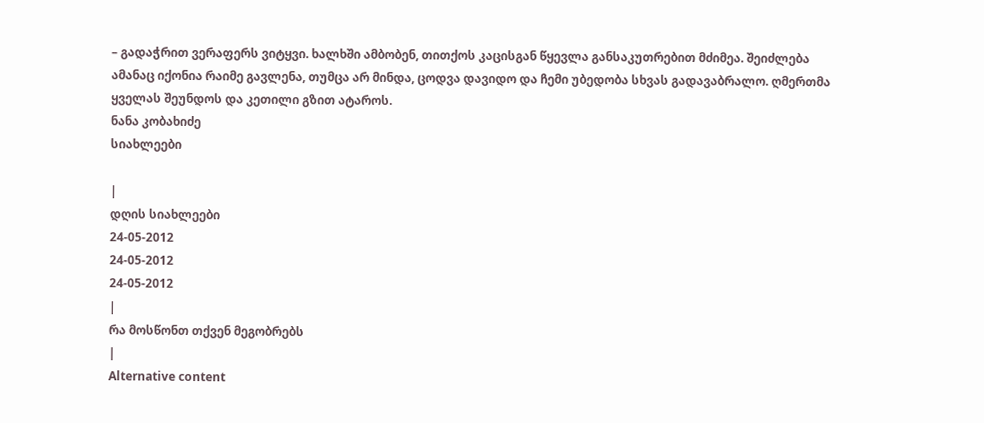– გადაჭრით ვერაფერს ვიტყვი. ხალხში ამბობენ, თითქოს კაცისგან წყევლა განსაკუთრებით მძიმეა. შეიძლება ამანაც იქონია რაიმე გავლენა, თუმცა არ მინდა, ცოდვა დავიდო და ჩემი უბედობა სხვას გადავაბრალო. ღმერთმა ყველას შეუნდოს და კეთილი გზით ატაროს.
ნანა კობახიძე
სიახლეები

|
დღის სიახლეები
24-05-2012
24-05-2012
24-05-2012
|
რა მოსწონთ თქვენ მეგობრებს
|
Alternative content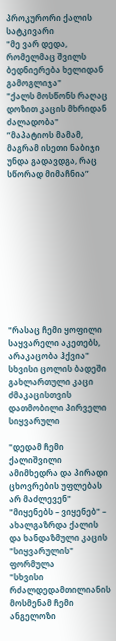პროკურორი ქალის სატკივარი
"მე ვარ დედა, რომელმაც შვილს ბედნიერება ხელიდან გამოგლიჯა"
"ქალს მოსწონს რაღაც დოზით კაცის მხრიდან ძალადობა"
”მაპატიოს მამამ, მაგრამ ისეთი ნაბიჯი უნდა გადავდგა, რაც სწორად მიმაჩნია”











"რასაც ჩემი ყოფილი საყვარელი აკეთებს, არაკაცობა ჰქვია"
სხვისი ცოლის ბადეში გახლართული კაცი
ძმაკაცისთვის დათმობილი პირველი სიყვარული

"დედამ ჩემი ქალიშვილი ამიმხედრა და პირადი ცხოვრების უფლებას არ მაძლევენ"
"მიყენებს – ვიყენებ" – ახალგაზრდა ქალის და ხანდაზმული კაცის "სიყვარულის" ფორმულა
"სხვისი რძალდედამთილიანის მოსმენამ ჩემი ანგელოზი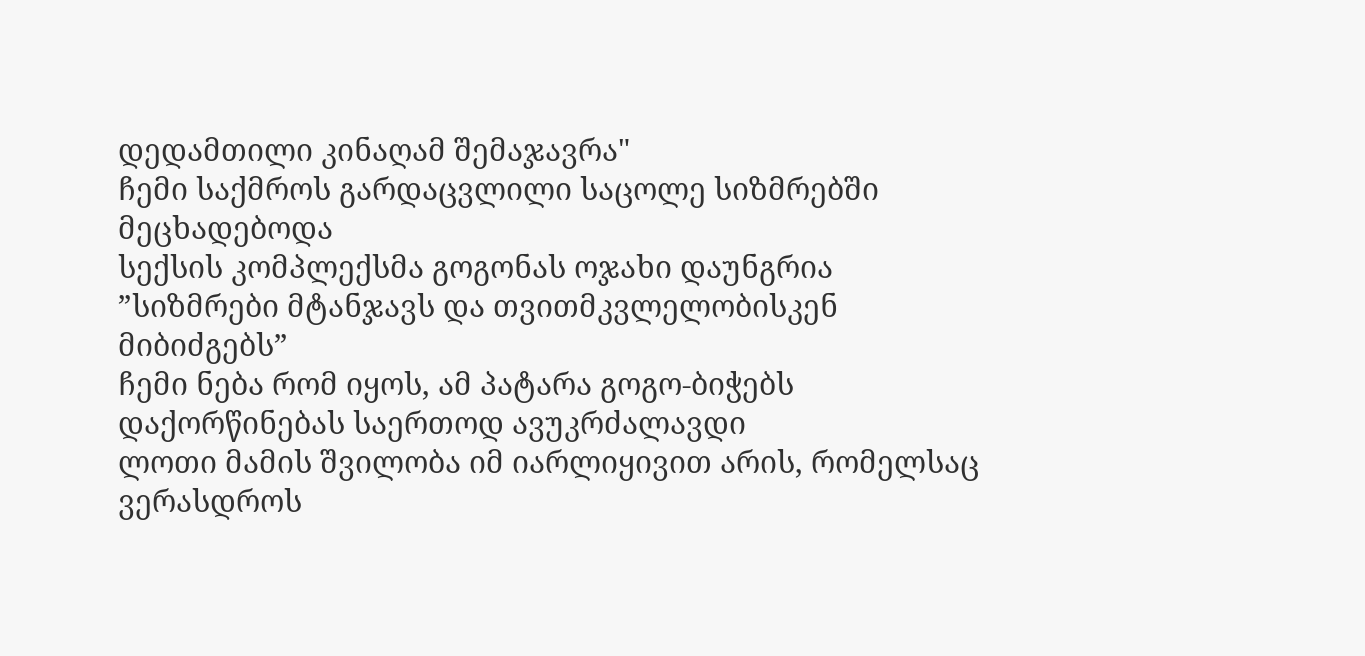დედამთილი კინაღამ შემაჯავრა"
ჩემი საქმროს გარდაცვლილი საცოლე სიზმრებში მეცხადებოდა
სექსის კომპლექსმა გოგონას ოჯახი დაუნგრია
”სიზმრები მტანჯავს და თვითმკვლელობისკენ მიბიძგებს”
ჩემი ნება რომ იყოს, ამ პატარა გოგო-ბიჭებს დაქორწინებას საერთოდ ავუკრძალავდი
ლოთი მამის შვილობა იმ იარლიყივით არის, რომელსაც ვერასდროს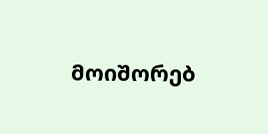მოიშორებ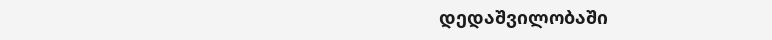დედაშვილობაში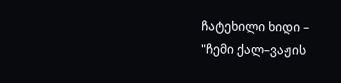ჩატეხილი ხიდი – "ჩემი ქალ–ვაჟის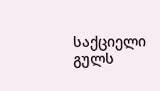საქციელი გულს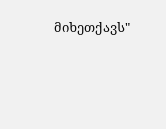მიხეთქავს"